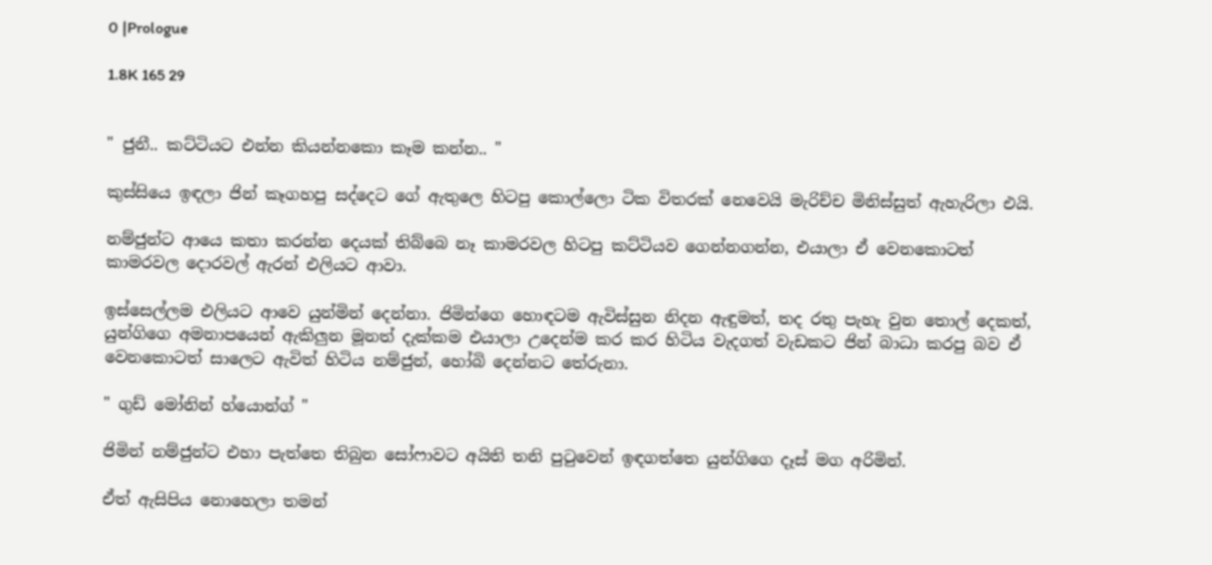0 |Prologue

1.8K 165 29


" ජුනී.. කට්ටියට එන්න කියන්නකො කෑම කන්න.. "

කුස්සියෙ ඉඳලා ජින් කෑගහපු සද්දෙට ගේ ඇතුලෙ හිටපු කොල්ලො ටික විතරක් නෙවෙයි මැරිච්ච මිනිස්සුත් ඇහැරිලා එයි.

නම්ජුන්ට ආයෙ කතා කරන්න දෙයක් තිබ්බෙ නෑ කාමරවල හිටපු කට්ටියව ගෙන්නගන්න, එයාලා ඒ වෙනකොටත් කාමරවල දොරවල් ඇරන් එලියට ආවා.

ඉස්සෙල්ලම එලියට ආවෙ යුන්මින් දෙන්නා. ජිමින්ගෙ හොඳටම ඇවිස්සුන නිදන ඇඳුමත්, තද රතු පැහැ වුන තොල් දෙකත්, යුන්ගිගෙ අමනාපයෙන් ඇකිලුන මූනත් දැක්කම එයාලා උදෙන්ම කර කර හිටිය වැදගත් වැඩකට ජින් බාධා කරපු බව ඒ වෙනකොටත් සාලෙට ඇවිත් හිටිය නම්ජුන්, හෝබි දෙන්නට තේරුනා.

" ගුඩ් මෝනින් හ්යොන්ග් "

ජිමින් නම්ජුන්ට එහා පැත්තෙ තිබුන සෝෆාවට අයිති තනි පුටුවෙන් ඉඳගත්තෙ යුන්ගිගෙ දෑස් මග අරිමින්.

ඒත් ඇසිපිය නොහෙලා තමන්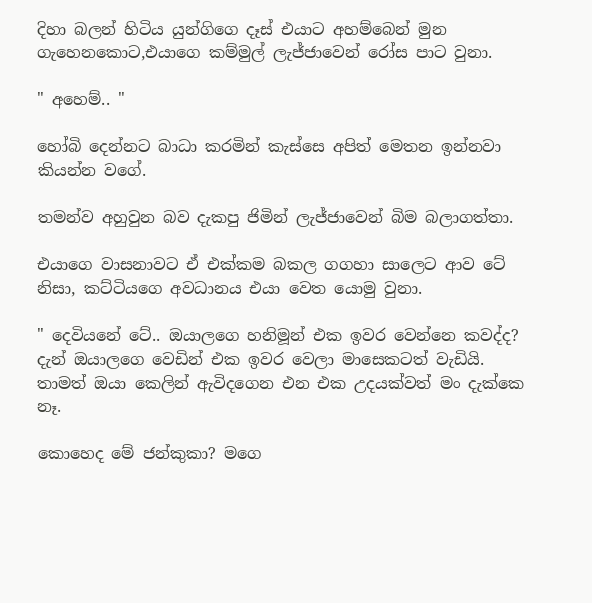දිහා බලන් හිටිය යුන්ගිගෙ දෑස් එයාට අහම්බෙන් මුන ගැහෙනකොට,එයාගෙ කම්මුල් ලැජ්ජාවෙන් රෝස පාට වුනා.

" අහෙම්.. "

හෝබි දෙන්නට බාධා කරමින් කැස්සෙ අපිත් මෙතන ඉන්නවා කියන්න වගේ.

තමන්ව අහුවුන බව දැකපු ජිමින් ලැජ්ජාවෙන් බිම බලාගත්තා.

එයාගෙ වාසනාවට ඒ එක්කම බකල ගගහා සාලෙට ආව ටේ නිසා, කට්ටියගෙ අවධානය එයා වෙත යොමු වුනා.

" දෙවියනේ ටේ.. ඔයාලගෙ හනිමූන් එක ඉවර වෙන්නෙ කවද්ද? දැන් ඔයාලගෙ වෙඩින් එක ඉවර වෙලා මාසෙකටත් වැඩියි. තාමත් ඔයා කෙලින් ඇවිදගෙන එන එක උදයක්වත් මං දැක්කෙ නෑ.

කොහෙද මේ ජන්කුකා? මගෙ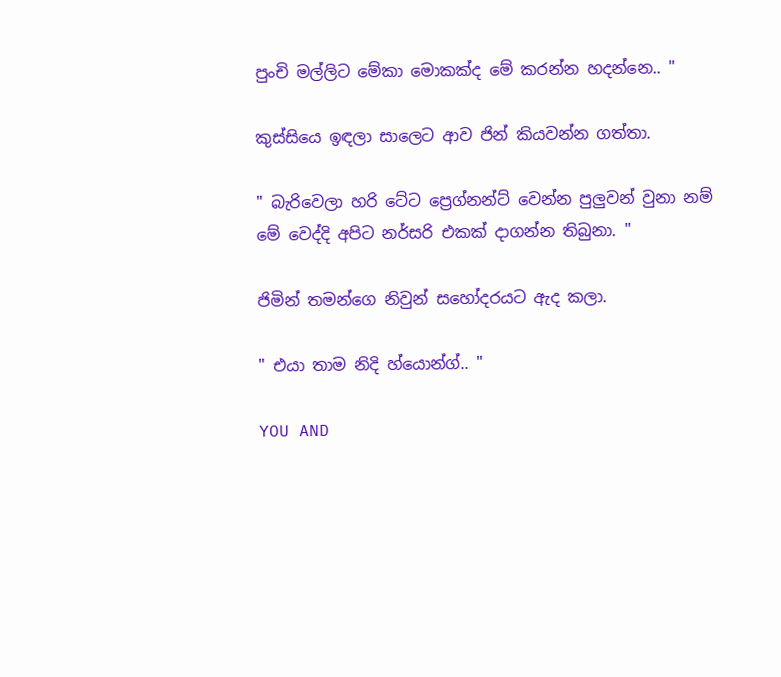පුංචි මල්ලිට මේකා මොකක්ද මේ කරන්න හදන්නෙ.. "

කුස්සියෙ ඉඳලා සාලෙට ආව ජින් කියවන්න ගත්තා.

" බැරිවෙලා හරි ටේට ප්‍රෙග්නන්ට් වෙන්න පුලුවන් වුනා නම් මේ වෙද්දි අපිට නර්සරි එකක් දාගන්න තිබුනා. "

ජිමින් තමන්ගෙ නිවුන් සහෝදරයට ඇද කලා.

" එයා තාම නිදි හ්යොන්ග්.. "

YOU AND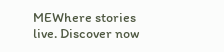MEWhere stories live. Discover now